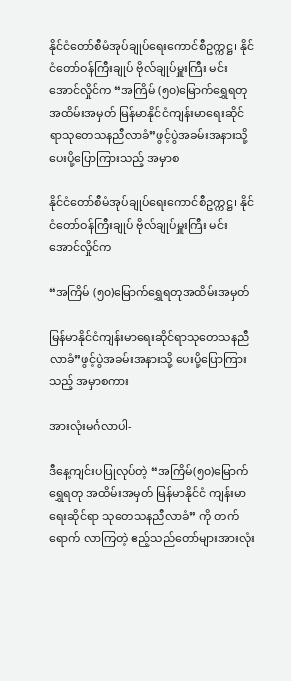နိုင်ငံတော်စီမံအုပ်ချုပ်ရေးကောင်စီဥက္ကဋ္ဌ၊ နိုင်ငံတော်ဝန်ကြီးချုပ် ဗိုလ်ချုပ်မှူးကြီး မင်းအောင်လှိုင်က “အကြိမ် (၅၀)မြောက်ရွှေရတုအထိမ်းအမှတ် မြန်မာနိုင်ငံကျန်းမာရေးဆိုင်ရာသုတေသနညီလာခံ”ဖွင့်ပွဲအခမ်းအနားသို့ ပေးပို့ပြောကြားသည့် အမှာစ

နိုင်ငံတော်စီမံအုပ်ချုပ်ရေးကောင်စီဥက္ကဋ္ဌ၊ နိုင်ငံတော်ဝန်ကြီးချုပ် ဗိုလ်ချုပ်မှူးကြီး မင်းအောင်လှိုင်က

“အကြိမ် (၅၀)မြောက်ရွှေရတုအထိမ်းအမှတ်

မြန်မာနိုင်ငံကျန်းမာရေးဆိုင်ရာသုတေသနညီလာခံ”ဖွင့်ပွဲအခမ်းအနားသို့ ပေးပို့ပြောကြားသည့် အမှာစကား

အားလုံးမင်္ဂလာပါ-

ဒီနေ့ကျင်းပပြုလုပ်တဲ့ “အကြိမ်(၅၀)မြောက် ရွှေရတု အထိမ်းအမှတ် မြန်မာနိုင်ငံ ကျန်းမာရေးဆိုင်ရာ သုတေသနညီလာခံ” ကို တက်ရောက် လာကြတဲ့ ဧည့်သည်တော်များအားလုံး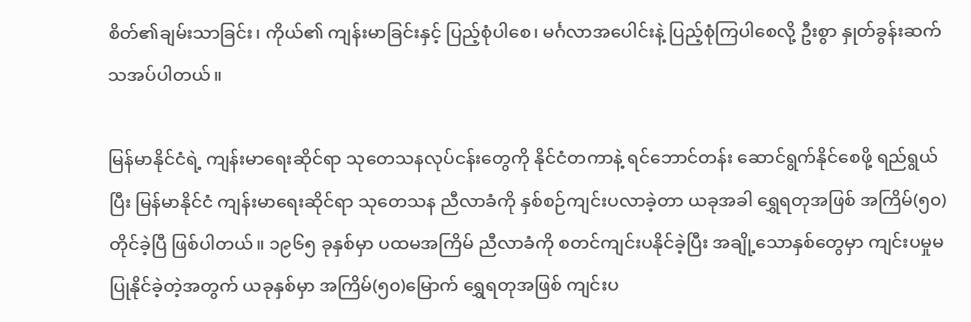စိတ်၏ချမ်းသာခြင်း၊ ကိုယ်၏ ကျန်းမာခြင်းနှင့် ပြည့်စုံပါစေ၊ မင်္ဂလာအပေါင်းနဲ့ ပြည့်စုံကြပါစေလို့ ဦးစွာ နှုတ်ခွန်းဆက်သအပ်ပါတယ်။

မြန်မာနိုင်ငံရဲ့ ကျန်းမာရေးဆိုင်ရာ သုတေသနလုပ်ငန်းတွေကို နိုင်ငံတကာနဲ့ ရင်ဘောင်တန်း ဆောင်ရွက်နိုင်စေဖို့ ရည်ရွယ်ပြီး မြန်မာနိုင်ငံ ကျန်းမာရေးဆိုင်ရာ သုတေသန ညီလာခံကို နှစ်စဉ်ကျင်းပလာခဲ့တာ ယခုအခါ ရွှေရတုအဖြစ် အကြိမ်(၅၀)တိုင်ခဲ့ပြီ ဖြစ်ပါတယ်။ ၁၉၆၅ ခုနှစ်မှာ ပထမအကြိမ် ညီလာခံကို စတင်ကျင်းပနိုင်ခဲ့ပြီး အချို့သောနှစ်တွေမှာ ကျင်းပမှုမပြုနိုင်ခဲ့တဲ့အတွက် ယခုနှစ်မှာ အကြိမ်(၅၀)မြောက် ရွှေရတုအဖြစ် ကျင်းပ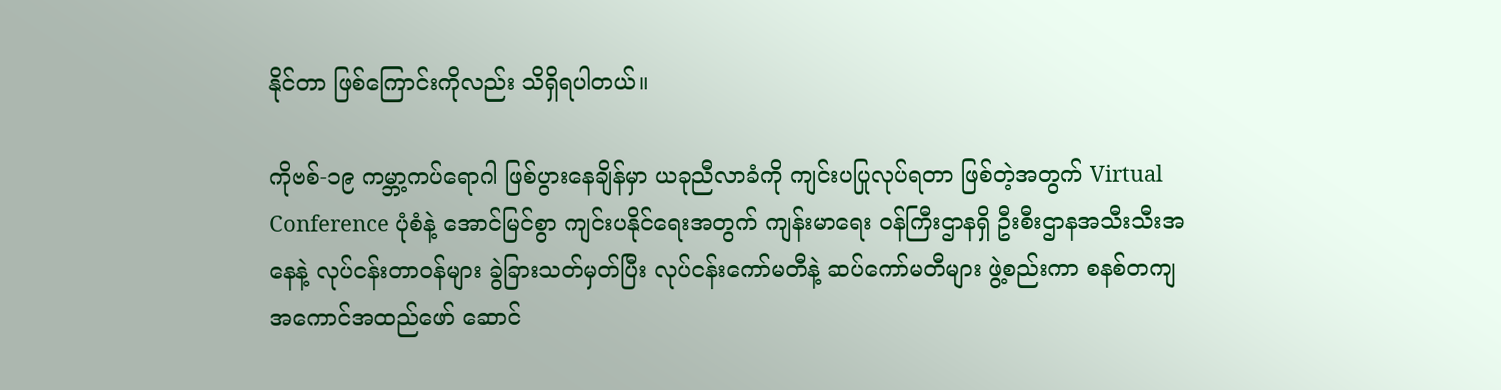နိုင်တာ ဖြစ်ကြောင်းကိုလည်း သိရှိရပါတယ်။

ကိုဗစ်-၁၉ ကမ္ဘာ့ကပ်ရောဂါ ဖြစ်ပွားနေချိန်မှာ ယခုညီလာခံကို ကျင်းပပြုလုပ်ရတာ ဖြစ်တဲ့အတွက် Virtual Conference ပုံစံနဲ့ အောင်မြင်စွာ ကျင်းပနိုင်ရေးအတွက် ကျန်းမာရေး ဝန်ကြီးဌာနရှိ ဦးစီးဌာနအသီးသီးအနေနဲ့ လုပ်ငန်းတာဝန်များ ခွဲခြားသတ်မှတ်ပြီး လုပ်ငန်းကော်မတီနဲ့ ဆပ်ကော်မတီများ ဖွဲ့စည်းကာ စနစ်တကျ အကောင်အထည်ဖော် ဆောင်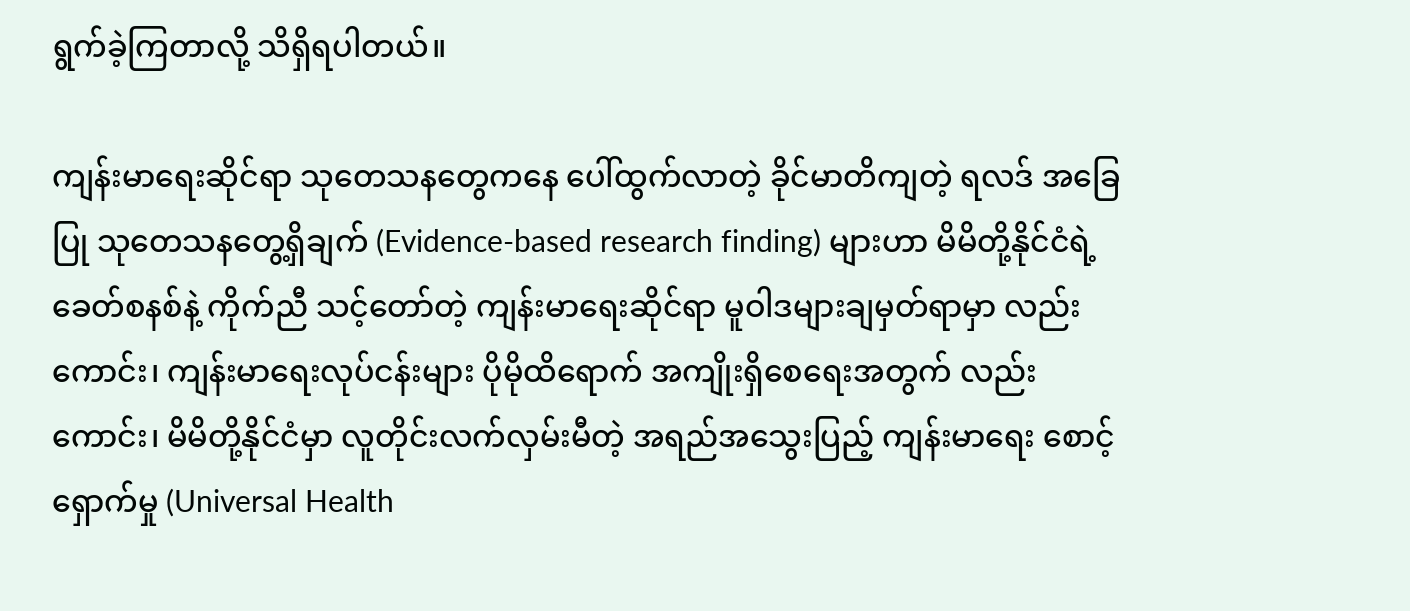ရွက်ခဲ့ကြတာလို့ သိရှိရပါတယ်။

ကျန်းမာရေးဆိုင်ရာ သုတေသနတွေကနေ ပေါ်ထွက်လာတဲ့ ခိုင်မာတိကျတဲ့ ရလဒ် အခြေပြု သုတေသနတွေ့ရှိချက် (Evidence-based research finding) များဟာ မိမိတို့နိုင်ငံရဲ့ ခေတ်စနစ်နဲ့ ကိုက်ညီ သင့်တော်တဲ့ ကျန်းမာရေးဆိုင်ရာ မူဝါဒများချမှတ်ရာမှာ လည်းကောင်း၊ ကျန်းမာရေးလုပ်ငန်းများ ပိုမိုထိရောက် အကျိုးရှိစေရေးအတွက် လည်းကောင်း၊ မိမိတို့နိုင်ငံမှာ လူတိုင်းလက်လှမ်းမီတဲ့ အရည်အသွေးပြည့် ကျန်းမာရေး စောင့်ရှောက်မှု (Universal Health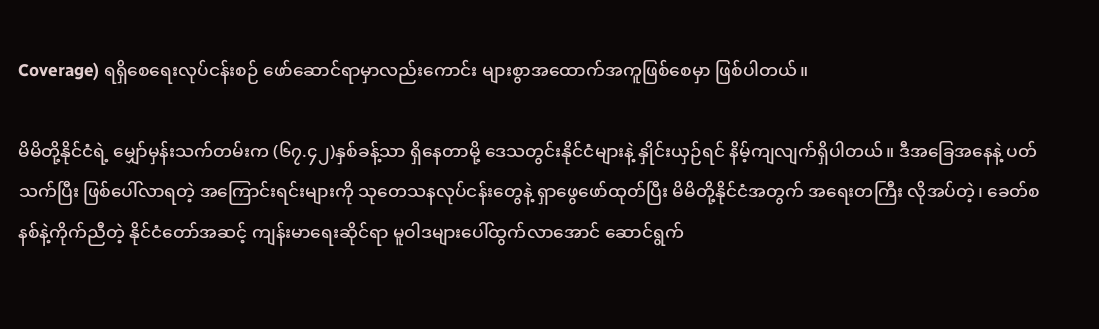Coverage) ရရှိစေရေးလုပ်ငန်းစဉ် ဖော်ဆောင်ရာမှာလည်းကောင်း များစွာအထောက်အကူဖြစ်စေမှာ ဖြစ်ပါတယ်။

မိမိတို့နိုင်ငံရဲ့ မျှော်မှန်းသက်တမ်းက (၆၇.၄၂)နှစ်ခန့်သာ ရှိနေတာမို့ ဒေသတွင်းနိုင်ငံများနဲ့ နှိုင်းယှဉ်ရင် နိမ့်ကျလျက်ရှိပါတယ်။ ဒီအခြေအနေနဲ့ ပတ်သက်ပြီး ဖြစ်ပေါ်လာရတဲ့ အကြောင်းရင်းများကို သုတေသနလုပ်ငန်းတွေနဲ့ ရှာဖွေဖော်ထုတ်ပြီး မိမိတို့နိုင်ငံအတွက် အရေးတကြီး လိုအပ်တဲ့၊ ခေတ်စနစ်နဲ့ကိုက်ညီတဲ့ နိုင်ငံတော်အဆင့် ကျန်းမာရေးဆိုင်ရာ မူဝါဒများပေါ်ထွက်လာအောင် ဆောင်ရွက်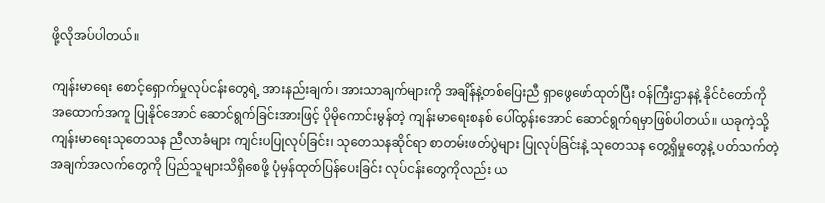ဖို့လိုအပ်ပါတယ်။

ကျန်းမာရေး စောင့်ရှောက်မှုလုပ်ငန်းတွေရဲ့ အားနည်းချက်၊ အားသာချက်များကို အချိန်နဲ့တစ်ပြေးညီ ရှာဖွေဖော်ထုတ်ပြီး ဝန်ကြီးဌာနနဲ့ နိုင်ငံတော်ကို အထောက်အကူ ပြုနိုင်အောင် ဆောင်ရွက်ခြင်းအားဖြင့် ပိုမိုကောင်းမွန်တဲ့ ကျန်းမာရေးစနစ် ပေါ်ထွန်း‌အောင် ဆောင်ရွက်ရမှာဖြစ်ပါတယ်။ ယခုကဲ့သို့ ကျန်းမာရေးသုတေသန ညီလာခံများ ကျင်းပပြုလုပ်ခြင်း၊ သုတေသနဆိုင်ရာ စာတမ်းဖတ်ပွဲများ ပြုလုပ်ခြင်းနဲ့ သုတေသန တွေ့ရှိမှုတွေနဲ့ ပတ်သက်တဲ့ အချက်အလက်တွေကို ပြည်သူများသိရှိစေဖို့ ပုံမှန်ထုတ်ပြန်ပေးခြင်း လုပ်ငန်းတွေကိုလည်း ယ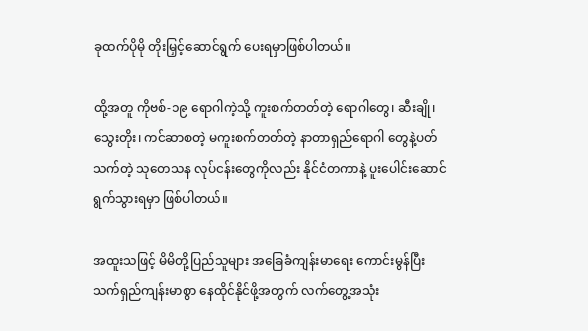ခုထက်ပိုမို တိုးမြှင့်ဆောင်ရွက် ပေးရမှာဖြစ်ပါတယ်။

ထို့အတူ ကိုဗစ်-၁၉ ရောဂါကဲ့သို့ ကူးစက်တတ်တဲ့ ရောဂါတွေ၊ ဆီးချို၊ သွေးတိုး၊ ကင်ဆာစတဲ့ မကူးစက်တတ်တဲ့ နာတာရှည်ရောဂါ တွေနဲ့ပတ်သက်တဲ့ သုတေသန လုပ်ငန်းတွေကိုလည်း နိုင်ငံတကာနဲ့ ပူးပေါင်းဆောင်ရွက်သွားရမှာ ဖြစ်ပါတယ်။

အထူးသဖြင့် မိမိတို့ပြည်သူများ အခြေခံကျန်းမာရေး ကောင်းမွန်ပြီး သက်ရှည်ကျန်းမာစွာ နေထိုင်နိုင်ဖို့အတွက် လက်တွေ့အသုံး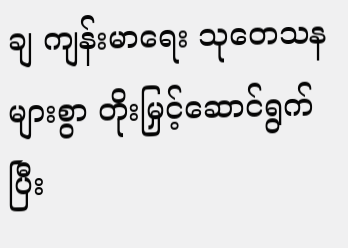ချ ကျန်းမာရေး သုတေသန များစွာ တိုးမြှင့်ဆောင်ရွက်ပြီး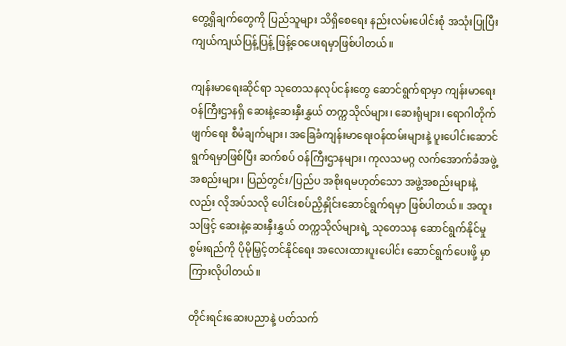တွေ့ရှိချက်တွေကို ပြည်သူများ သိရှိစေရေး နည်းလမ်းပေါင်းစုံ အသုံးပြုပြီး ကျယ်ကျယ်ပြန့်ပြန့် ဖြန့်ဝေပေးရမှာဖြစ်ပါတယ်။

ကျန်းမာရေးဆိုင်ရာ သုတေသနလုပ်ငန်းတွေ ဆောင်ရွက်ရာမှာ ကျန်းမာရေး ဝန်ကြီးဌာနရှိ ဆေးနဲ့ဆေးနှီးနွှယ် တက္ကသိုလ်များ၊ ဆေးရုံများ၊ ရောဂါတိုက်ဖျက်ရေး စီမံချက်များ၊ အခြေခံကျန်းမာရေးဝန်ထမ်းများနဲ့ ပူးပေါင်းဆောင်ရွက်ရမှာဖြစ်ပြီး ဆက်စပ် ဝန်ကြီးဌာနများ၊ ကုလသမဂ္ဂ လက်အောက်ခံအဖွဲ့အစည်းများ၊ ပြည်တွင်း/ပြည်ပ အစိုးရမဟုတ်သော အဖွဲ့အစည်းများနဲ့လည်း လိုအပ်သလို ပေါင်းစပ်ညှိနှိုင်းဆောင်ရွက်ရမှာ ဖြစ်ပါတယ်။ အထူးသဖြင့် ဆေးနဲ့ဆေးနှီးနွှယ် တက္ကသိုလ်များရဲ့ သုတေသန ဆောင်ရွက်နိုင်မှု စွမ်းရည်ကို ပိုမိုမြှင့်တင်နိုင်ရေး အလေးထားပူးပေါင်း ဆောင်ရွက်ပေးဖို့ မှာကြားလိုပါတယ်။

တိုင်းရင်းဆေးပညာနဲ့ ပတ်သက်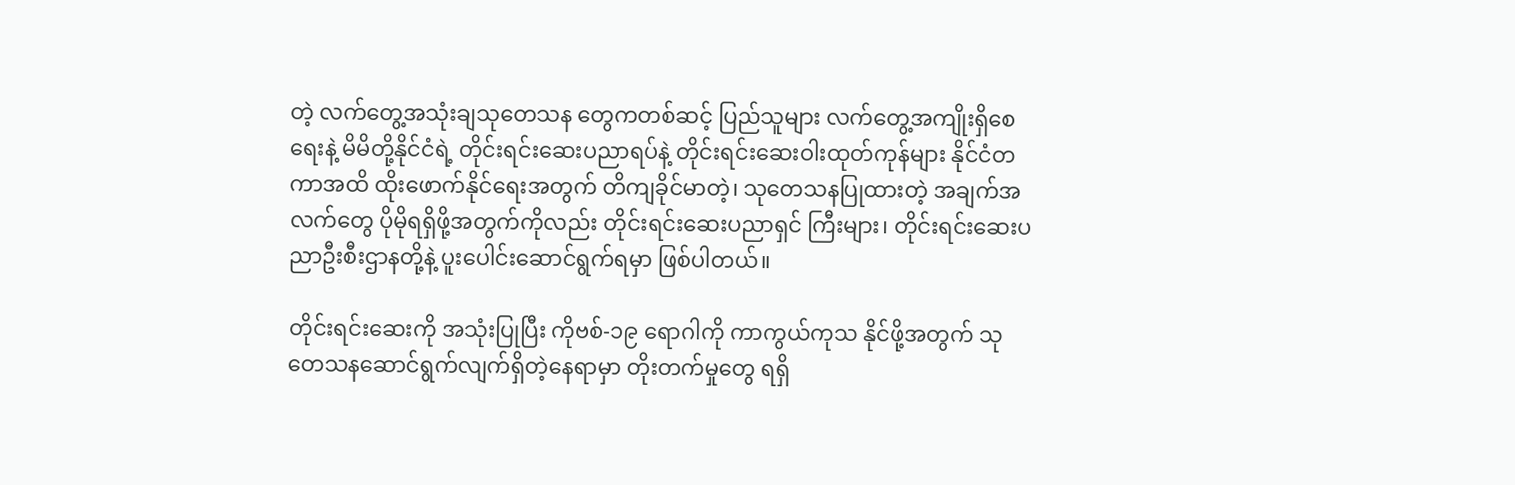တဲ့ လက်တွေ့အသုံးချသုတေသန တွေကတစ်ဆင့် ပြည်သူများ လက်တွေ့အကျိုးရှိစေရေးနဲ့ မိမိတို့နိုင်ငံရဲ့ တိုင်းရင်းဆေးပညာရပ်နဲ့ တိုင်းရင်းဆေးဝါးထုတ်ကုန်များ နိုင်ငံတကာအထိ ထိုးဖောက်နိုင်ရေးအတွက် တိကျခိုင်မာတဲ့၊ သုတေသနပြုထားတဲ့ အချက်အလက်တွေ ပိုမိုရရှိဖို့အတွက်ကိုလည်း တိုင်းရင်းဆေးပညာရှင် ကြီးများ၊ တိုင်းရင်းဆေးပညာဦးစီးဌာနတို့နဲ့ ပူးပေါင်းဆောင်ရွက်ရမှာ ဖြစ်ပါတယ်။

တိုင်းရင်းဆေးကို အသုံးပြုပြီး ကိုဗစ်-၁၉ ရောဂါကို ကာကွယ်ကုသ နိုင်ဖို့အတွက် သုတေသနဆောင်ရွက်လျက်ရှိတဲ့နေရာမှာ တိုးတက်မှုတွေ ရရှိ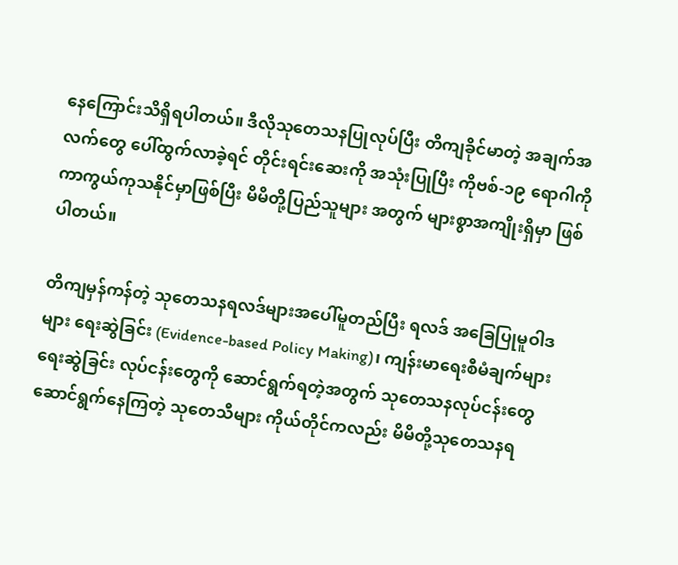နေကြောင်းသိရှိရပါတယ်။ ဒီလိုသုတေသနပြုလုပ်ပြီး တိကျခိုင်မာတဲ့ အချက်အလက်တွေ ပေါ်ထွက်လာခဲ့ရင် တိုင်းရင်းဆေးကို အသုံးပြုပြီး ကိုဗစ်-၁၉ ရောဂါကို ကာကွယ်ကုသနိုင်မှာဖြစ်ပြီး မိမိတို့ပြည်သူများ အတွက် များစွာအကျိုးရှိမှာ ဖြစ်ပါတယ်။

တိကျမှန်ကန်တဲ့ သုတေသနရလဒ်များအပေါ်မူတည်ပြီး ရလဒ် အခြေပြုမူဝါဒများ ရေးဆွဲခြင်း (Evidence-based Policy Making)၊ ကျန်းမာရေးစီမံချက်များ ရေးဆွဲခြင်း လုပ်ငန်းတွေကို ဆောင်ရွက်ရတဲ့အတွက် သုတေသနလုပ်ငန်းတွေ ဆောင်ရွက်နေကြတဲ့ သုတေသီများ ကိုယ်တိုင်ကလည်း မိမိတို့သုတေသနရ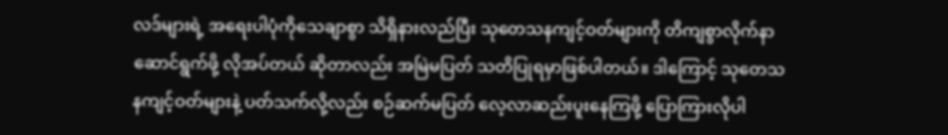လဒ်များရဲ့ အရေးပါပုံကိုသေချာစွာ သိရှိနားလည်ပြီး သုတေသနကျင့်ဝတ်များကို တိကျစွာလိုက်နာဆောင်ရွက်ဖို့ လိုအပ်တယ် ဆိုတာလည်း အမြဲမပြတ် သတိပြုရမှာဖြစ်ပါတယ်။ ဒါကြောင့် သုတေသနကျင့်ဝတ်များနဲ့ ပတ်သက်လို့လည်း စဉ်ဆက်မပြတ် လေ့လာဆည်းပူးနေကြဖို့ ပြောကြားလိုပါ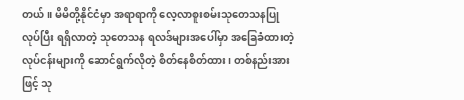တယ်။ မိမိတို့နိုင်ငံမှာ အရာရာကို လေ့လာစူးစမ်းသုတေသနပြုလုပ်ပြီး ရရှိလာတဲ့ သုတေသန ရလဒ်များအပေါ်မှာ အခြေခံထားတဲ့ လုပ်ငန်းများကို ဆောင်ရွက်လိုတဲ့ စိတ်နေစိတ်ထား၊ တစ်နည်းအားဖြင့် သု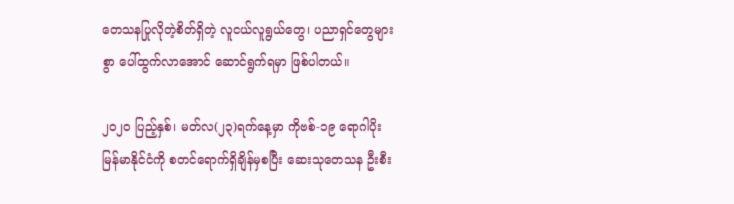တေသနပြုလိုတဲ့စိတ်ရှိတဲ့ လူငယ်လူရွယ်တွေ၊ ပညာရှင်တွေများစွာ ပေါ်ထွက်လာအောင် ဆောင်ရွက်ရမှာ ဖြစ်ပါတယ်။

၂၀၂၀ ပြည့်နှစ်၊ မတ်လ(၂၃)ရက်နေ့မှာ ကိုဗစ်-၁၉ ရောဂါပိုး မြန်မာနိုင်ငံကို စတင်ရောက်ရှိချိန်မှစပြီး ဆေးသုတေသန ဦးစီး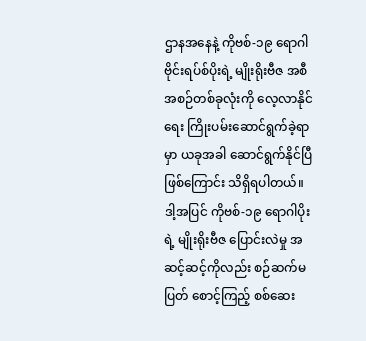ဌာနအနေနဲ့ ကိုဗစ်-၁၉ ရောဂါ ဗိုင်းရပ်စ်ပိုးရဲ့ မျိုးရိုးဗီဇ အစီအစဉ်တစ်ခုလုံးကို လေ့လာနိုင်ရေး ကြိုးပမ်းဆောင်ရွက်ခဲ့ရာမှာ ယခုအခါ ဆောင်ရွက်နိုင်ပြီဖြစ်ကြောင်း သိရှိရပါတယ်။ ဒါ့အပြင် ကိုဗစ်-၁၉ ရောဂါပိုးရဲ့ မျိုးရိုးဗီဇ ပြောင်းလဲမှု အဆင့်ဆင့်ကိုလည်း စဉ်ဆက်မပြတ် စောင့်ကြည့် စစ်ဆေး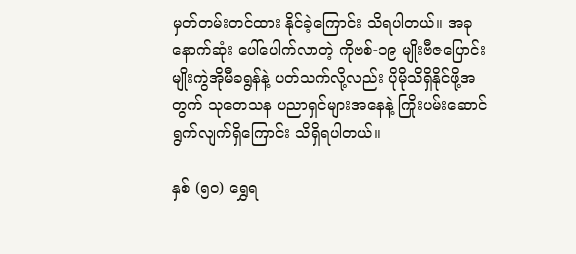မှတ်တမ်းတင်ထား နိုင်ခဲ့ကြောင်း သိရပါတယ်။ အခုနောက်ဆုံး ပေါ်ပေါက်လာတဲ့ ကိုဗစ်-၁၉ မျိုးဗီဇပြောင်း မျိုးကွဲအိုမီခရွန်နဲ့ ပတ်သက်လို့လည်း ပိုမိုသိရှိနိုင်ဖို့အတွက် သုတေသန ပညာရှင်များအနေနဲ့ ကြိုးပမ်းဆောင်ရွက်လျက်ရှိကြောင်း သိရှိရပါတယ်။

နှစ် (၅၀) ရွှေရ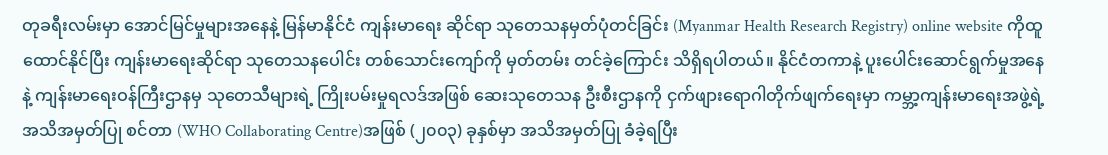တုခရီးလမ်းမှာ အောင်မြင်မှုများအနေနဲ့ မြန်မာနိုင်ငံ ကျန်းမာရေး ဆိုင်ရာ သုတေသနမှတ်ပုံတင်ခြင်း (Myanmar Health Research Registry) online website ကိုထူထောင်နိုင်ပြီး ကျန်းမာရေးဆိုင်ရာ သုတေသနပေါင်း တစ်သောင်းကျော်ကို မှတ်တမ်း တင်ခဲ့ကြောင်း သိရှိရပါတယ်။ နိုင်ငံတကာနဲ့ ပူးပေါင်းဆောင်ရွက်မှုအနေနဲ့ ကျန်းမာရေးဝန်ကြီးဌာနမှ သုတေသီများရဲ့ ကြိုးပမ်းမှုရလဒ်အဖြစ် ဆေးသုတေသန ဦးစီးဌာနကို ငှက်ဖျားရောဂါတိုက်ဖျက်ရေးမှာ ကမ္ဘာ့ကျန်းမာရေးအဖွဲ့ရဲ့ အသိအမှတ်ပြု စင်တာ (WHO Collaborating Centre)အဖြစ် (၂၀၀၃) ခုနှစ်မှာ အသိအမှတ်ပြု ခံခဲ့ရပြီး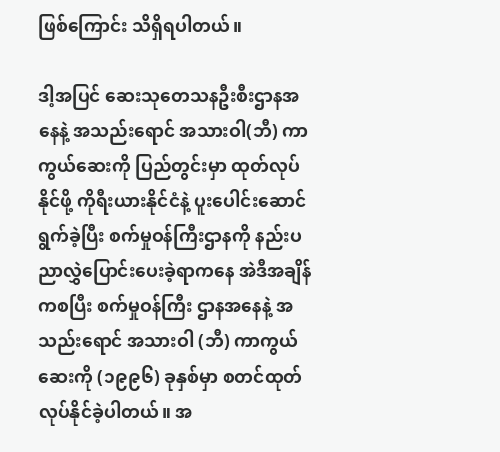ဖြစ်ကြောင်း သိရှိရပါတယ်။

ဒါ့အပြင် ဆေးသုတေသနဦးစီးဌာနအနေနဲ့ အသည်းရောင် အသားဝါ(ဘီ) ကာကွယ်ဆေးကို ပြည်တွင်းမှာ ထုတ်လုပ်နိုင်ဖို့ ကိုရီးယားနိုင်ငံနဲ့ ပူးပေါင်းဆောင်ရွက်ခဲ့ပြီး စက်မှုဝန်ကြီးဌာနကို နည်းပညာလွှဲပြောင်းပေးခဲ့ရာကနေ အဲဒီအချိန်ကစပြီး စက်မှုဝန်ကြီး ဌာနအနေနဲ့ အသည်းရောင် အသားဝါ (ဘီ) ကာကွယ်ဆေးကို (၁၉၉၆) ခုနှစ်မှာ စတင်ထုတ်လုပ်နိုင်ခဲ့ပါတယ်။ အ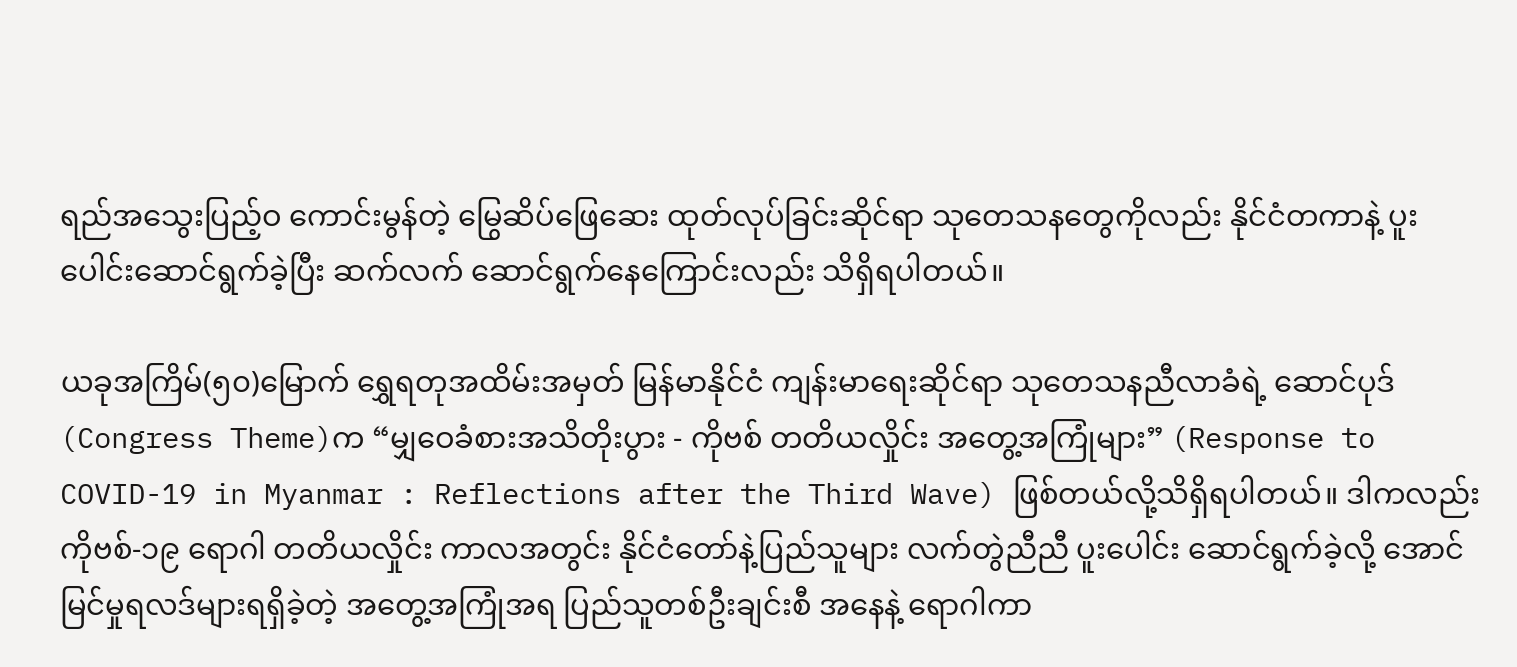ရည်အသွေးပြည့်ဝ ကောင်းမွန်တဲ့ မြွေဆိပ်ဖြေဆေး ထုတ်လုပ်ခြင်းဆိုင်ရာ သုတေသနတွေကိုလည်း နိုင်ငံတကာနဲ့ ပူးပေါင်းဆောင်ရွက်ခဲ့ပြီး ဆက်လက် ဆောင်ရွက်နေကြောင်းလည်း သိရှိရပါတယ်။

ယခုအကြိမ်(၅၀)မြောက် ရွှေရတုအထိမ်းအမှတ် မြန်မာနိုင်ငံ ကျန်းမာရေးဆိုင်ရာ သုတေသနညီလာခံရဲ့ ဆောင်ပုဒ် (Congress Theme)က “မျှဝေခံစားအသိတိုးပွား - ကိုဗစ် တတိယလှိုင်း အတွေ့အကြုံများ” (Response to COVID-19 in Myanmar : Reflections after the Third Wave) ဖြစ်တယ်လို့သိရှိရပါတယ်။ ဒါကလည်း ကိုဗစ်-၁၉ ရောဂါ တတိယလှိုင်း ကာလအတွင်း နိုင်ငံတော်နဲ့ပြည်သူများ လက်တွဲညီညီ ပူးပေါင်း ဆောင်ရွက်ခဲ့လို့ အောင်မြင်မှုရလဒ်များရရှိခဲ့တဲ့ အတွေ့အကြုံအရ ပြည်သူတစ်ဦးချင်းစီ အနေနဲ့ ရောဂါကာ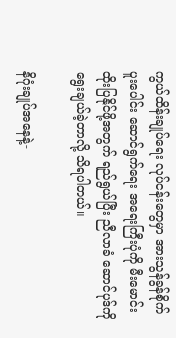ကွယ်ထိန်းချုပ်ရေး လုပ်ငန်းတွေမှာ အားသွန်ခွန်စိုက် ပူးပေါင်း ဆောင်ရွက်ရေး အရေးကြီးပုံကို မီးမောင်းထိုးပြနိုင်ဖို့အတွက် ရည်ရွယ်ပြီး ညီလာခံ ဆောင်ပုဒ်ကို ရွေးချယ်ခဲ့တာလို့ သိရပါတယ်။

နိဂုံးချုပ်အနေနဲ့-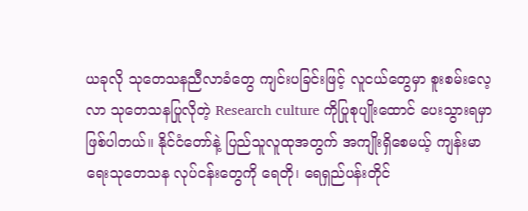ယခုလို သုတေသနညီလာခံတွေ ကျင်းပခြင်းဖြင့် လူငယ်တွေမှာ စူးစမ်းလေ့လာ သုတေသနပြုလိုတဲ့ Research culture ကိုပြုစုပျိုးထောင် ပေးသွားရမှာ ဖြစ်ပါတယ်။ နိုင်ငံတော်နဲ့ ပြည်သူလူထုအတွက် အကျိုးရှိစေမယ့် ကျန်းမာရေးသုတေသန လုပ်ငန်းတွေကို ရေတို၊ ရေရှည်ပန်းတိုင်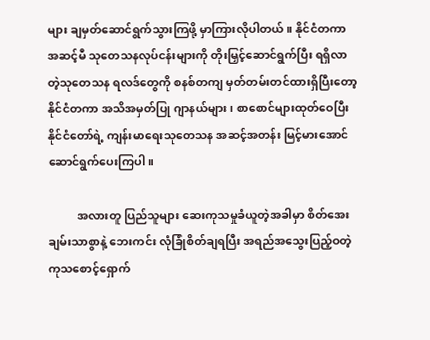များ ချမှတ်ဆောင်ရွက်သွားကြဖို့ မှာကြားလိုပါတယ်။ နိုင်ငံတကာ အဆင့်မီ သုတေသနလုပ်ငန်းများကို တိုးမြှင့်ဆောင်ရွက်ပြီး ရရှိလာတဲ့သုတေသန ရလဒ်တွေကို စနစ်တကျ မှတ်တမ်းတင်ထားရှိပြီးတော့ နိုင်ငံတကာ အသိအမှတ်ပြု ဂျာနယ်များ ၊ စာစောင်များထုတ်ဝေပြီး နိုင်ငံတော်ရဲ့ ကျန်းမာရေးသုတေသန အဆင့်အတန်း မြင့်မားအောင် ဆောင်ရွက်ပေးကြပါ။

          အလားတူ ပြည်သူများ ဆေးကုသမှုခံယူတဲ့အခါမှာ စိတ်အေးချမ်းသာစွာနဲ့ ဘေးကင်း လုံခြုံစိတ်ချရပြီး အရည်အသွေးပြည့်ဝတဲ့ ကုသစောင့်ရှောက်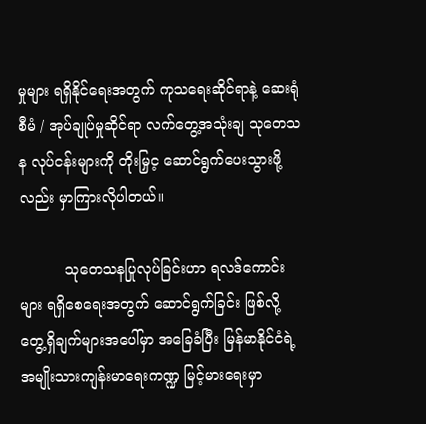မှုများ ရရှိနိုင်ရေးအတွက် ကုသရေးဆိုင်ရာနဲ့ ဆေးရုံစီမံ / အုပ်ချုပ်မှုဆိုင်ရာ လက်တွေ့အသုံးချ သုတေသန လုပ်ငန်းများကို တိုးမြှင့ ဆောင်ရွက်ပေးသွားဖို့လည်း မှာကြားလိုပါတယ်။

          သုတေသနပြုလုပ်ခြင်းဟာ ရလဒ်ကောင်းများ ရရှိစေရေးအတွက် ဆောင်ရွက်ခြင်း ဖြစ်လို့ တွေ့ရှိချက်များအပေါ်မှာ အခြေခံပြီး မြန်မာနိုင်ငံရဲ့ အမျိုးသားကျန်းမာရေးကဏ္ဍ မြင့်မားရေးမှာ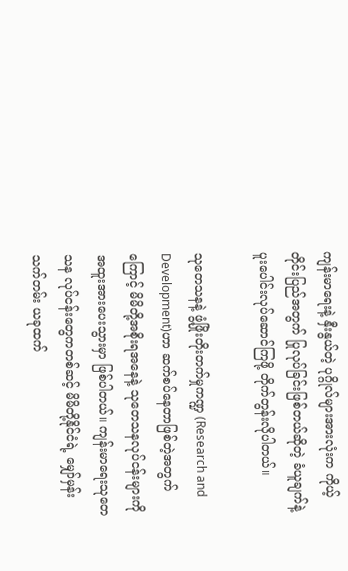ကျန်းမာရေးနဲ့ နှီးနွယ်တဲ့ ပုဂ္ဂိုလ်များအားလုံးက ကိုယ့်တိုင်းပြည်အတွက် ပြုလုပ်ခြင်းဖြစ်တယ်ဆိုတဲ့ ခံယူချက်နဲ့ ပူးပေါင်းလုပ်ဆောင်ကြဖို့ တိုက်တွန်းလိုပါတယ်။

သုတေသနနဲ့ ဖွံ့ဖြိုးတိုးတက်မှုကဏ္ဍ (Research and Development)ဟာ ဆက်စပ်နေတာဖြစ်တဲ့အတွက်ကြောင့် မိမိတို့အစိုးရအနေနဲ့ သုတေသနလုပ်ငန်းများကို အထူးအားပေးသွားမှာ ဖြစ်ပါတယ်။ ကျန်းမာရေးသုတေသန လုပ်ငန်းတွေကတစ်ဆင့် မိမိတို့နိုင်ငံရဲ့ မျှော်မှန်းသက်တမ်း ယခုထက်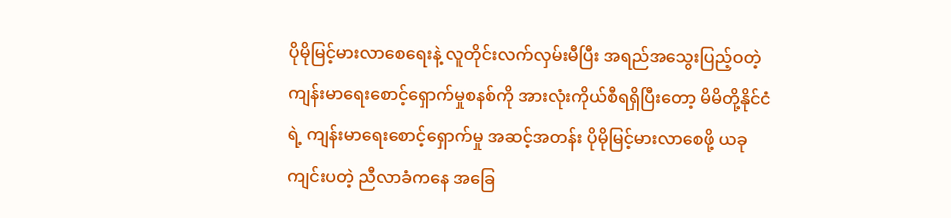ပိုမိုမြင့်မားလာစေရေးနဲ့ လူတိုင်းလက်လှမ်းမီပြီး အရည်အသွေးပြည့်ဝတဲ့ ကျန်းမာရေးစောင့်ရှောက်မှုစနစ်ကို အားလုံးကိုယ်စီရရှိပြီးတော့ မိမိတို့နိုင်ငံရဲ့ ကျန်းမာရေးစောင့်ရှောက်မှု အဆင့်အတန်း ပိုမိုမြင့်မားလာစေဖို့ ယခုကျင်းပတဲ့ ညီလာခံကနေ အခြေ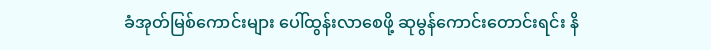ခံအုတ်မြစ်ကောင်းများ ပေါ်ထွန်းလာစေဖို့ ဆုမွန်ကောင်းတောင်းရင်း နိ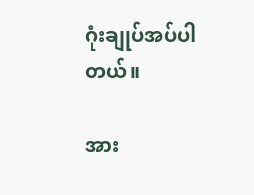ဂုံးချုပ်အပ်ပါတယ်။

အား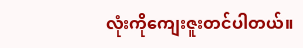လုံးကိုကျေးဇူးတင်ပါတယ်။